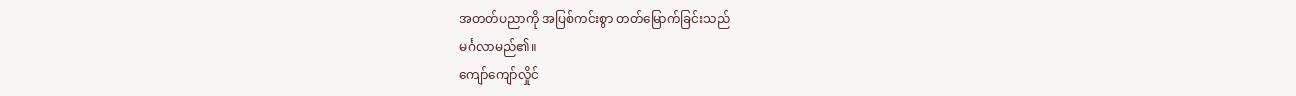အတတ်ပညာကို အပြစ်ကင်းစွာ တတ်မြောက်ခြင်းသည်
မင်္ဂလာမည်၏။
ကျော်ကျော်လှိုင်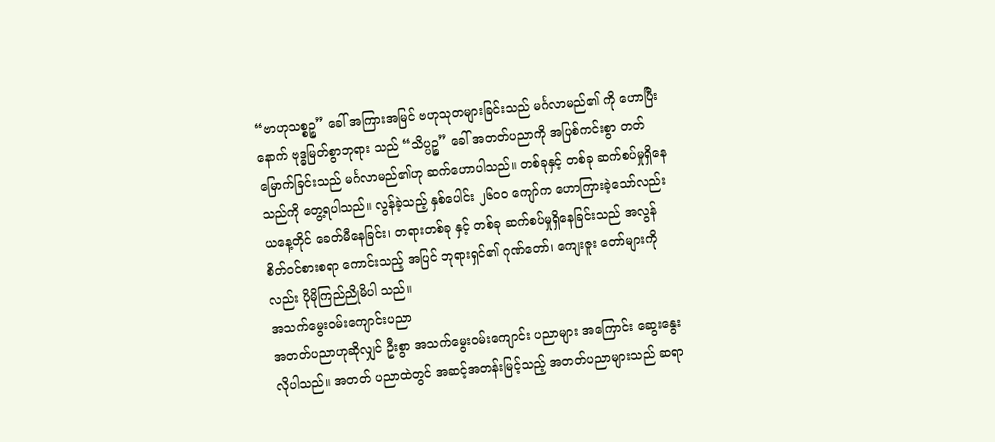“ဗာဟုသစ္စဉ္စ” ခေါ် အကြားအမြင် ဗဟုသုတများခြင်းသည် မင်္ဂလာမည်၏ ကို ဟောပြီးနောက် ဗုဒ္ဓမြတ်စွာဘုရား သည် “သိပ္ပဉ္စ” ခေါ် အတတ်ပညာကို အပြစ်ကင်းစွာ တတ်မြောက်ခြင်းသည် မင်္ဂလာမည်၏ဟု ဆက်ဟောပါသည်။ တစ်ခုနှင့် တစ်ခု ဆက်စပ်မှုရှိနေသည်ကို တွေ့ရပါသည်။ လွန်ခဲ့သည့် နှစ်ပေါင်း ၂၆ဝဝ ကျော်က ဟောကြားခဲ့သော်လည်း ယနေ့တိုင် ခေတ်မီနေခြင်း၊ တရားတစ်ခု နှင့် တစ်ခု ဆက်စပ်မှုရှိနေခြင်းသည် အလွန်စိတ်ဝင်စားစရာ ကောင်းသည့် အပြင် ဘုရားရှင်၏ ဂုဏ်တော်၊ ကျေးဇူး တော်များကိုလည်း ပိုမိုကြည်ညိုမိပါ သည်။
အသက်မွေးဝမ်းကျောင်းပညာ
အတတ်ပညာဟုဆိုလျှင် ဦးစွာ အသက်မွေးဝမ်းကျောင်း ပညာများ အကြောင်း ဆွေးနွေးလိုပါသည်။ အတတ် ပညာထဲတွင် အဆင့်အတန်းမြင့်သည့် အတတ်ပညာများသည် ဆရာ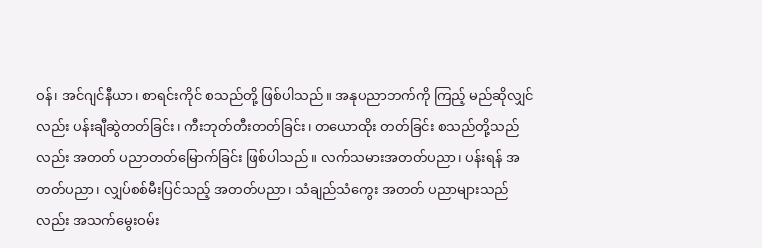ဝန်၊ အင်ဂျင်နီယာ၊ စာရင်းကိုင် စသည်တို့ ဖြစ်ပါသည်။ အနုပညာဘက်ကို ကြည့် မည်ဆိုလျှင်လည်း ပန်းချီဆွဲတတ်ခြင်း၊ ကီးဘုတ်တီးတတ်ခြင်း၊ တယောထိုး တတ်ခြင်း စသည်တို့သည်လည်း အတတ် ပညာတတ်မြောက်ခြင်း ဖြစ်ပါသည်။ လက်သမားအတတ်ပညာ၊ ပန်းရန် အတတ်ပညာ၊ လျှပ်စစ်မီးပြင်သည့် အတတ်ပညာ၊ သံချည်သံကွေး အတတ် ပညာများသည်လည်း အသက်မွေးဝမ်း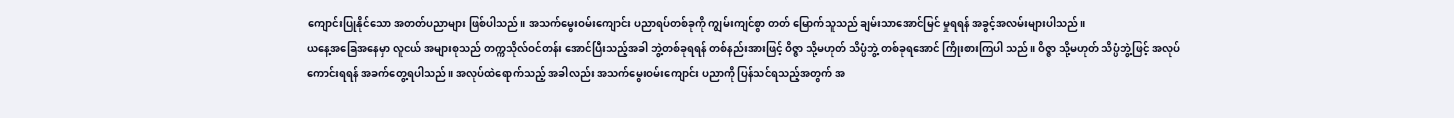ကျောင်းပြုနိုင်သော အတတ်ပညာများ ဖြစ်ပါသည်။ အသက်မွေးဝမ်းကျောင်း ပညာရပ်တစ်ခုကို ကျွမ်းကျင်စွာ တတ် မြောက်သူသည် ချမ်းသာအောင်မြင် မှုရရန် အခွင့်အလမ်းများပါသည်။
ယနေ့အခြေအနေမှာ လူငယ် အများစုသည် တက္ကသိုလ်ဝင်တန်း အောင်ပြီးသည့်အခါ ဘွဲ့တစ်ခုရရန် တစ်နည်းအားဖြင့် ဝိဇ္ဇာ သို့မဟုတ် သိပ္ပံဘွဲ့ တစ်ခုရအောင် ကြိုးစားကြပါ သည်။ ဝိဇ္ဇာ သို့မဟုတ် သိပ္ပံဘွဲ့ဖြင့် အလုပ် ကောင်းရရန် အခက်တွေ့ရပါသည်။ အလုပ်ထဲရောက်သည့် အခါလည်း အသက်မွေးဝမ်းကျောင်း ပညာကို ပြန်သင်ရသည့်အတွက် အ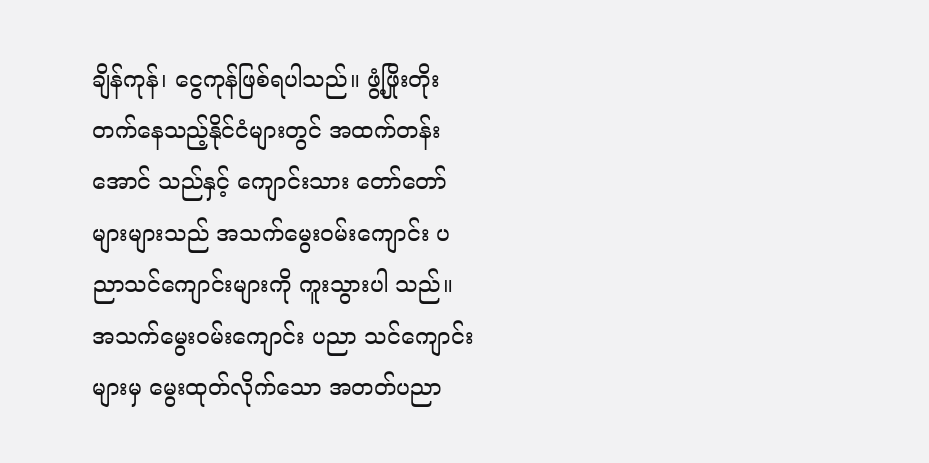ချိန်ကုန်၊ ငွေကုန်ဖြစ်ရပါသည်။ ဖွံ့ဖြိုးတိုးတက်နေသည့်နိုင်ငံများတွင် အထက်တန်းအောင် သည်နှင့် ကျောင်းသား တော်တော် များများသည် အသက်မွေးဝမ်းကျောင်း ပညာသင်ကျောင်းများကို ကူးသွားပါ သည်။ အသက်မွေးဝမ်းကျောင်း ပညာ သင်ကျောင်းများမှ မွေးထုတ်လိုက်သော အတတ်ပညာ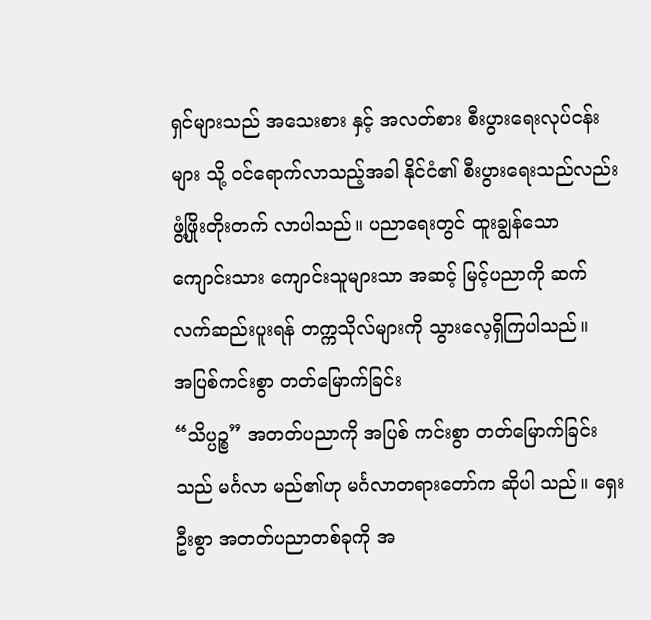ရှင်များသည် အသေးစား နှင့် အလတ်စား စီးပွားရေးလုပ်ငန်းများ သို့ ဝင်ရောက်လာသည့်အခါ နိုင်ငံ၏ စီးပွားရေးသည်လည်း ဖွံ့ဖြိုးတိုးတက် လာပါသည်။ ပညာရေးတွင် ထူးချွန်သော ကျောင်းသား ကျောင်းသူများသာ အဆင့် မြင့်ပညာကို ဆက်လက်ဆည်းပူးရန် တက္ကသိုလ်များကို သွားလေ့ရှိကြပါသည်။
အပြစ်ကင်းစွာ တတ်မြောက်ခြင်း
“သိပ္ပဉ္စ” အတတ်ပညာကို အပြစ် ကင်းစွာ တတ်မြောက်ခြင်းသည် မင်္ဂလာ မည်၏ဟု မင်္ဂလာတရားတော်က ဆိုပါ သည်။ ရှေးဦးစွာ အတတ်ပညာတစ်ခုကို အ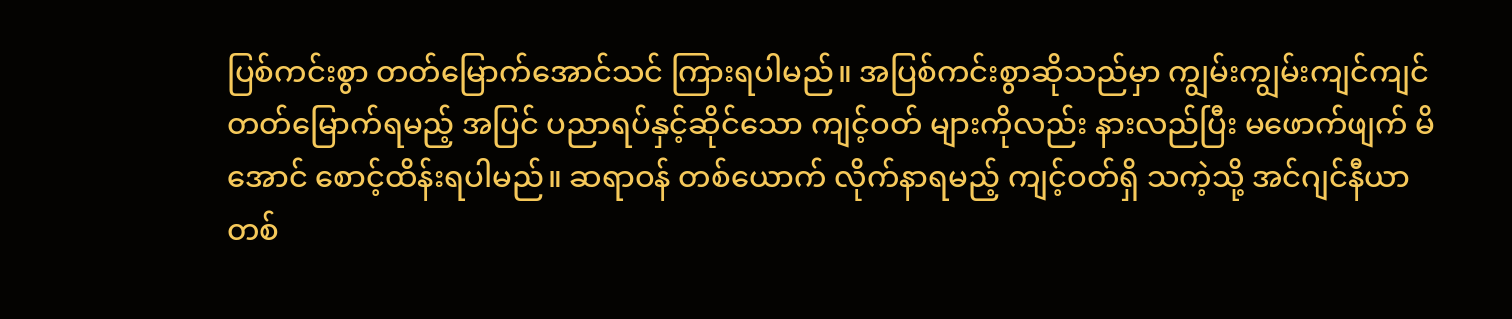ပြစ်ကင်းစွာ တတ်မြောက်အောင်သင် ကြားရပါမည်။ အပြစ်ကင်းစွာဆိုသည်မှာ ကျွမ်းကျွမ်းကျင်ကျင် တတ်မြောက်ရမည့် အပြင် ပညာရပ်နှင့်ဆိုင်သော ကျင့်ဝတ် များကိုလည်း နားလည်ပြီး မဖောက်ဖျက် မိအောင် စောင့်ထိန်းရပါမည်။ ဆရာဝန် တစ်ယောက် လိုက်နာရမည့် ကျင့်ဝတ်ရှိ သကဲ့သို့ အင်ဂျင်နီယာတစ်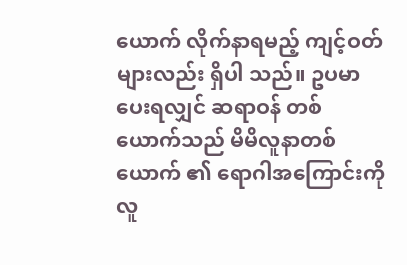ယောက် လိုက်နာရမည့် ကျင့်ဝတ်များလည်း ရှိပါ သည်။ ဥပမာပေးရလျှင် ဆရာဝန် တစ်ယောက်သည် မိမိလူနာတစ်ယောက် ၏ ရောဂါအကြောင်းကို လူ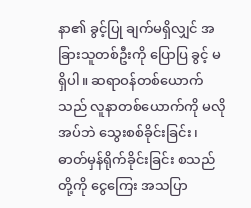နာ၏ ခွင့်ပြု ချက်မရှိလျှင် အခြားသူတစ်ဦးကို ပြောပြ ခွင့် မရှိပါ။ ဆရာဝန်တစ်ယောက်သည် လူနာတစ်ယောက်ကို မလိုအပ်ဘဲ သွေးစစ်ခိုင်းခြင်း၊ ဓာတ်မှန်ရိုက်ခိုင်းခြင်း စသည်တို့ကို ငွေကြေး အသပြာ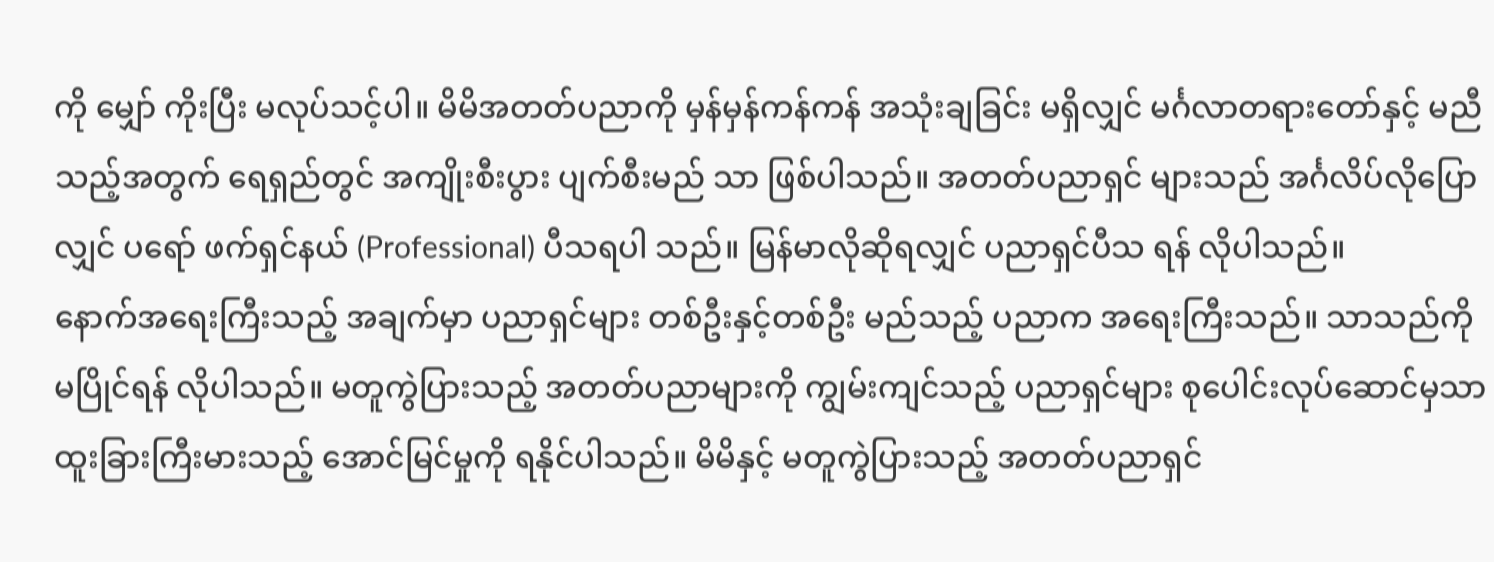ကို မျှော် ကိုးပြီး မလုပ်သင့်ပါ။ မိမိအတတ်ပညာကို မှန်မှန်ကန်ကန် အသုံးချခြင်း မရှိလျှင် မင်္ဂလာတရားတော်နှင့် မညီသည့်အတွက် ရေရှည်တွင် အကျိုးစီးပွား ပျက်စီးမည် သာ ဖြစ်ပါသည်။ အတတ်ပညာရှင် များသည် အင်္ဂလိပ်လိုပြောလျှင် ပရော် ဖက်ရှင်နယ် (Professional) ပီသရပါ သည်။ မြန်မာလိုဆိုရလျှင် ပညာရှင်ပီသ ရန် လိုပါသည်။
နောက်အရေးကြီးသည့် အချက်မှာ ပညာရှင်များ တစ်ဦးနှင့်တစ်ဦး မည်သည့် ပညာက အရေးကြီးသည်။ သာသည်ကို မပြိုင်ရန် လိုပါသည်။ မတူကွဲပြားသည့် အတတ်ပညာများကို ကျွမ်းကျင်သည့် ပညာရှင်များ စုပေါင်းလုပ်ဆောင်မှသာ ထူးခြားကြီးမားသည့် အောင်မြင်မှုကို ရနိုင်ပါသည်။ မိမိနှင့် မတူကွဲပြားသည့် အတတ်ပညာရှင်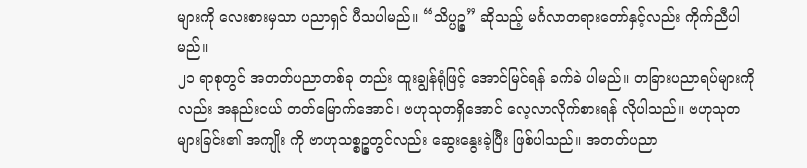များကို လေးစားမှသာ ပညာရှင် ပီသပါမည်။ “သိပ္ပဉ္စ” ဆိုသည့် မင်္ဂလာတရားတော်နှင့်လည်း ကိုက်ညီပါ မည်။
၂၁ ရာစုတွင် အတတ်ပညာတစ်ခု တည်း ထူးချွန်ရုံဖြင့် အောင်မြင်ရန် ခက်ခဲ ပါမည်။ တခြားပညာရပ်များကိုလည်း အနည်းငယ် တတ်မြောက်အောင်၊ ဗဟုသုတရှိအောင် လေ့လာလိုက်စားရန် လိုပါသည်။ ဗဟုသုတများခြင်း၏ အကျိုး ကို ဗာဟုသစ္စဉ္စတွင်လည်း ဆွေးနွေးခဲ့ပြီး ဖြစ်ပါသည်။ အတတ်ပညာ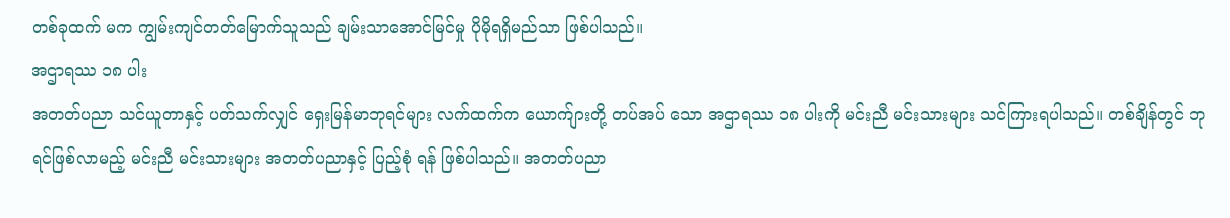တစ်ခုထက် မက ကျွမ်းကျင်တတ်မြောက်သူသည် ချမ်းသာအောင်မြင်မှု ပိုမိုရရှိမည်သာ ဖြစ်ပါသည်။
အဌာရဿ ၁၈ ပါး
အတတ်ပညာ သင်ယူတာနှင့် ပတ်သက်လျှင် ရှေးမြန်မာဘုရင်များ လက်ထက်က ယောက်ျားတို့ တပ်အပ် သော အဌာရဿ ၁၈ ပါးကို မင်းညီ မင်းသားများ သင်ကြားရပါသည်။ တစ်ချိန်တွင် ဘုရင်ဖြစ်လာမည့် မင်းညီ မင်းသားများ အတတ်ပညာနှင့် ပြည့်စုံ ရန် ဖြစ်ပါသည်။ အတတ်ပညာ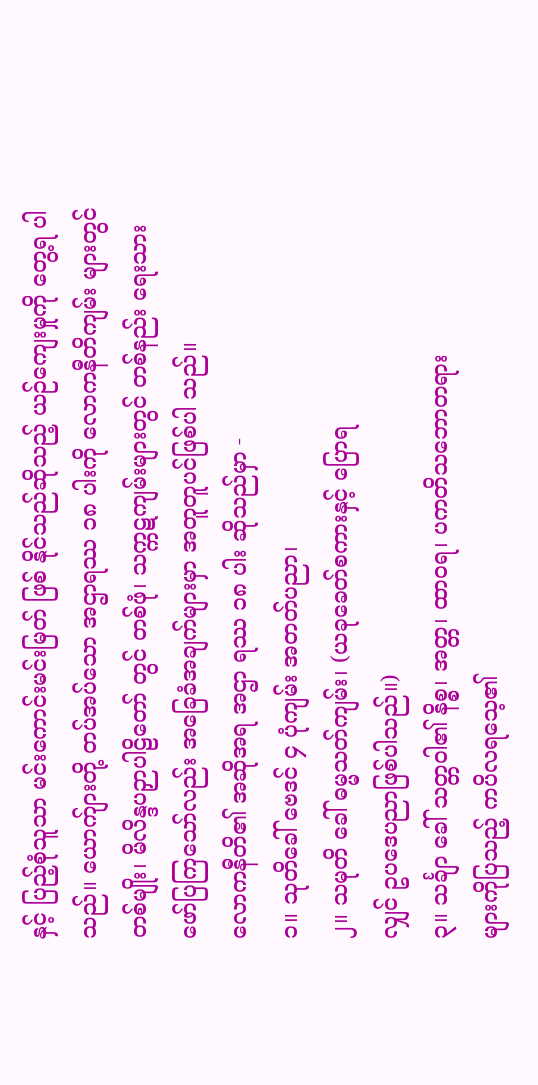နှင့် ပြည့်စုံသူသာ မင်းကောင်းမင်းမြတ် ဖြစ် နိုင်သည်ဆိုသည့် ယဉ်ကျေးမှုကို တွေ့ရ ပါသည်။ ယောက်ျားတို့ တပ်အပ်သော အဌာရဿ ၁၈ ပါးကို လောကနီတိကျမ်း များတွင် တစ်မျိုး၊ မိလိန္ဒပဉှာပါဠိတော် တွင် တစ်ဖုံ၊ သက္ကဋကျမ်းများတွင် တစ်နည်း ရေးသားဖော်ပြကြသော်လည်း အခြေခံအချက်များမှာ အတူတူပင်ဖြစ်ပါ သည်။
လောကနီတိ၏ အဆိုအရ အဌာ ရဿ ၁၈ ပါး ဆိုသည်မှာ -
၁။ သုတိခေါ် ဗေဒင် ၄ ပုံကျမ်း အတတ်ပညာ၊
၂။ သမုတိ ခေါ် ဓမ္မသတ်ကျမ်း၊ (ယခုခေတ်စကားနှင့် ပြောရ
လျှင် ဥပဒေပညာဖြစ်ပါသည်။)
၃။ သင်္ချာ ခေါ် သတ္တဝါ၏ နိစ္စ၊ အတ္တ၊ ထာဝရ၊ ပကတိသဘောတရား
များကိုပြသည့် ကပိလရသေ့၏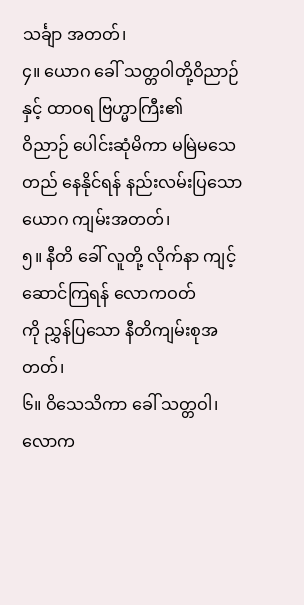သင်္ချာ အတတ်၊
၄။ ယောဂ ခေါ် သတ္တဝါတို့ဝိညာဉ် နှင့် ထာဝရ ဗြဟ္မာကြီး၏
ဝိညာဉ် ပေါင်းဆုံမိကာ မမြဲမသေ တည် နေနိုင်ရန် နည်းလမ်းပြသော ယောဂ ကျမ်းအတတ်၊
၅။ နီတိ ခေါ် လူတို့ လိုက်နာ ကျင့်ဆောင်ကြရန် လောကဝတ်
ကို ညွှန်ပြသော နီတိကျမ်းစုအတတ်၊
၆။ ဝိသေသိကာ ခေါ် သတ္တဝါ၊ လောက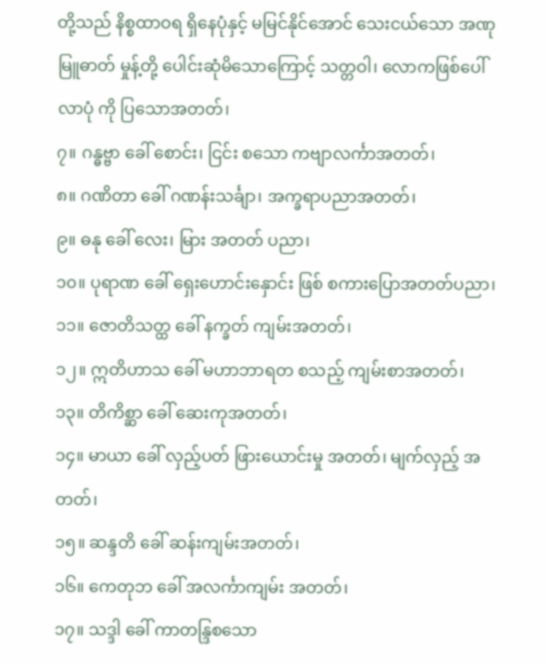တို့သည် နိစ္စထာဝရ ရှိနေပုံနှင့် မမြင်နိုင်အောင် သေးငယ်သော အဏုမြူဓာတ် မှုန့်တို့ ပေါင်းဆုံမိသောကြောင့် သတ္တဝါ၊ လောကဖြစ်ပေါ်လာပုံ ကို ပြသောအတတ်၊
၇။ ဂန္ဓဗ္ဗာ ခေါ် စောင်း၊ ငြင်း စသော ကဗျာလင်္ကာအတတ်၊
၈။ ဂဏိတာ ခေါ် ဂဏန်းသင်္ချာ၊ အက္ခရာပညာအတတ်၊
၉။ ဓနု ခေါ် လေး၊ မြား အတတ် ပညာ၊
၁၀။ ပုရာဏ ခေါ် ရှေးဟောင်းနှောင်း ဖြစ် စကားပြောအတတ်ပညာ၊
၁၁။ ဇောတိသတ္ထ ခေါ် နက္ခတ် ကျမ်းအတတ်၊
၁၂။ ဣတိဟာသ ခေါ် မဟာဘာရတ စသည့် ကျမ်းစာအတတ်၊
၁၃။ တိကိစ္ဆာ ခေါ် ဆေးကုအတတ်၊
၁၄။ မာယာ ခေါ် လှည့်ပတ် ဖြားယောင်းမှု အတတ်၊ မျက်လှည့် အတတ်၊
၁၅။ ဆန္ဒတိ ခေါ် ဆန်းကျမ်းအတတ်၊
၁၆။ ကေတုဘ ခေါ် အလင်္ကာကျမ်း အတတ်၊
၁၇။ သဒ္ဒါ ခေါ် ကာတန္ဒြစသော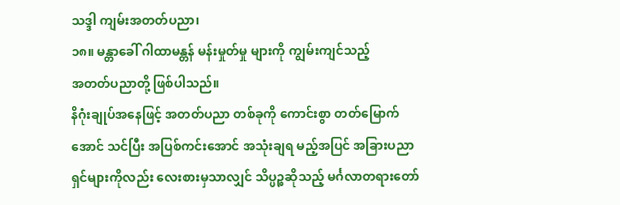သဒ္ဒါ ကျမ်းအတတ်ပညာ၊
၁၈။ မန္တာခေါ် ဂါထာမန္တန် မန်းမှုတ်မှု များကို ကျွမ်းကျင်သည့်
အတတ်ပညာတို့ ဖြစ်ပါသည်။
နိဂုံးချုပ်အနေဖြင့် အတတ်ပညာ တစ်ခုကို ကောင်းစွာ တတ်မြောက်အောင် သင်ပြီး အပြစ်ကင်းအောင် အသုံးချရ မည့်အပြင် အခြားပညာရှင်များကိုလည်း လေးစားမှသာလျှင် သိပ္ပဉ္စဆိုသည့် မင်္ဂလာတရားတော်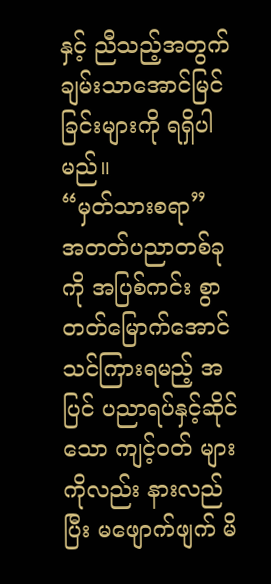နှင့် ညီသည့်အတွက် ချမ်းသာအောင်မြင်ခြင်းများကို ရရှိပါ မည်။
“မှတ်သားစရာ”
အတတ်ပညာတစ်ခုကို အပြစ်ကင်း စွာ တတ်မြောက်အောင် သင်ကြားရမည့် အပြင် ပညာရပ်နှင့်ဆိုင်သော ကျင့်ဝတ် များကိုလည်း နားလည်ပြီး မဖျောက်ဖျက် မိ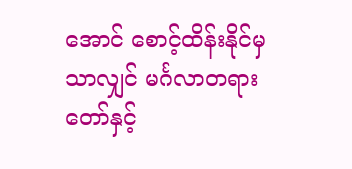အောင် စောင့်ထိန်းနိုင်မှသာလျှင် မင်္ဂလာတရားတော်နှင့်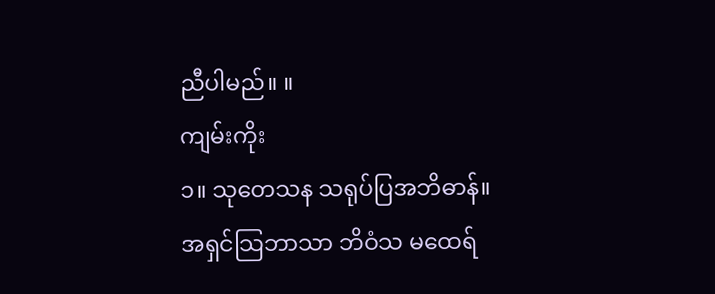ညီပါမည်။ ။
ကျမ်းကိုး
၁။ သုတေသန သရုပ်ပြအဘိဓာန်။ အရှင်သြဘာသာ ဘိဝံသ မထေရ်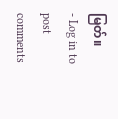မြတ်။
- Log in to post comments